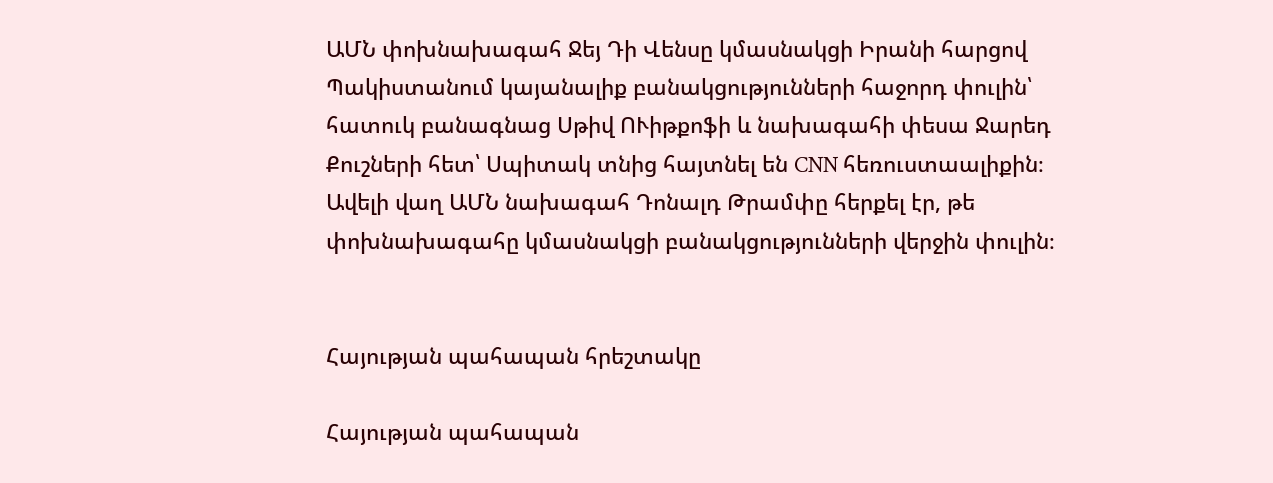ԱՄՆ փոխնախագահ Ջեյ Դի Վենսը կմասնակցի Իրանի հարցով Պակիստանում կայանալիք բանակցությունների հաջորդ փուլին՝ հատուկ բանագնաց Սթիվ ՈՒիթքոֆի և նախագահի փեսա Ջարեդ Քուշների հետ՝ Սպիտակ տնից հայտնել են CNN հեռուստաալիքին։ Ավելի վաղ ԱՄՆ նախագահ Դոնալդ Թրամփը հերքել էր, թե փոխնախագահը կմասնակցի բանակցությունների վերջին փուլին։


Հայության պահապան հրեշտակը

Հայության պահապան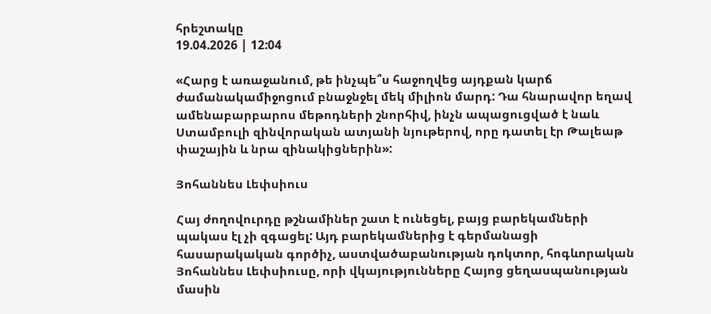հրեշտակը
19.04.2026 | 12:04

«Հարց է առաջանում, թե ինչպե՞ս հաջողվեց այդքան կարճ ժամանակամիջոցում բնաջնջել մեկ միլիոն մարդ: Դա հնարավոր եղավ ամենաբարբարոս մեթոդների շնորհիվ, ինչն ապացուցված է նաև Ստամբուլի զինվորական ատյանի նյութերով, որը դատել էր Թալեաթ փաշային և նրա զինակիցներին»:

Յոհաննես Լեփսիուս

Հայ ժողովուրդը թշնամիներ շատ է ունեցել, բայց բարեկամների պակաս էլ չի զգացել: Այդ բարեկամներից է գերմանացի հասարակական գործիչ, աստվածաբանության դոկտոր, հոգևորական Յոհաննես Լեփսիուսը, որի վկայությունները Հայոց ցեղասպանության մասին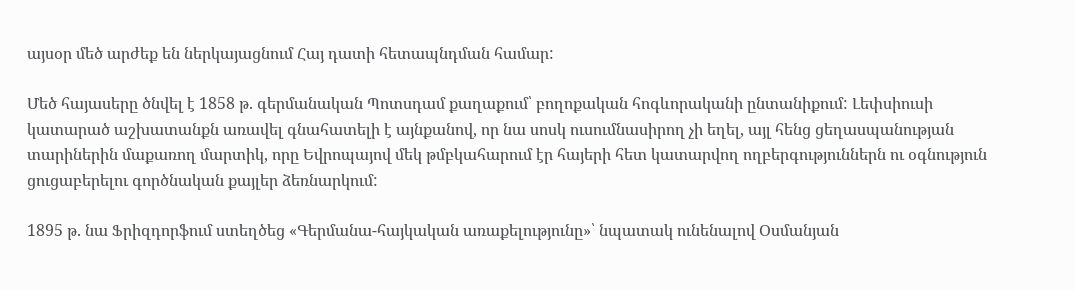այսօր մեծ արժեք են ներկայացնում Հայ դատի հետապնդման համար:

Մեծ հայասերը ծնվել է 1858 թ. գերմանական Պոտսդամ քաղաքում՝ բողոքական հոգևորականի ընտանիքում: Լեփսիուսի կատարած աշխատանքն առավել գնահատելի է այնքանով, որ նա սոսկ ուսումնասիրող չի եղել, այլ հենց ցեղասպանության տարիներին մաքառող մարտիկ, որը Եվրոպայով մեկ թմբկահարում էր հայերի հետ կատարվող ողբերգություններն ու օգնություն ցուցաբերելու գործնական քայլեր ձեռնարկում:

1895 թ. նա Ֆրիզդորֆում ստեղծեց «Գերմանա-հայկական առաքելությունը»՝ նպատակ ունենալով Օսմանյան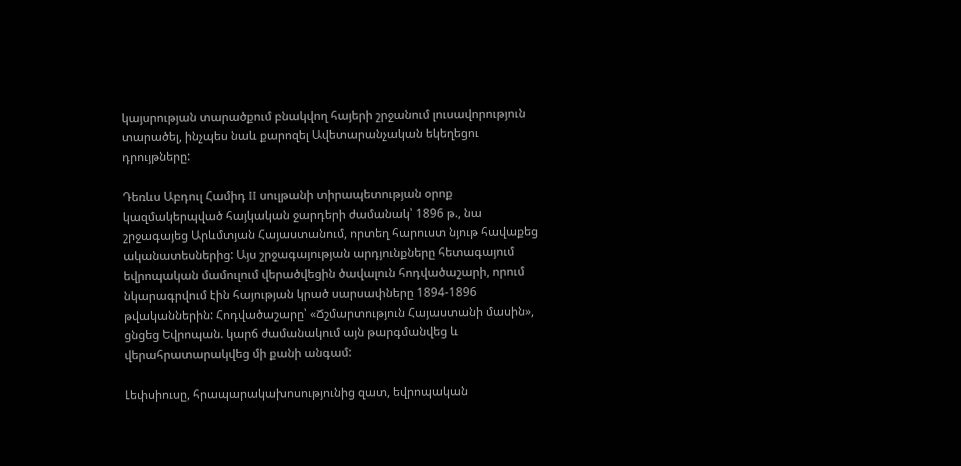կայսրության տարածքում բնակվող հայերի շրջանում լուսավորություն տարածել, ինչպես նաև քարոզել Ավետարանչական եկեղեցու դրույթները:

Դեռևս Աբդուլ Համիդ II սուլթանի տիրապետության օրոք կազմակերպված հայկական ջարդերի ժամանակ՝ 1896 թ., նա շրջագայեց Արևմտյան Հայաստանում, որտեղ հարուստ նյութ հավաքեց ականատեսներից: Այս շրջագայության արդյունքները հետագայում եվրոպական մամուլում վերածվեցին ծավալուն հոդվածաշարի, որում նկարագրվում էին հայության կրած սարսափները 1894-1896 թվականներին: Հոդվածաշարը՝ «Ճշմարտություն Հայաստանի մասին», ցնցեց Եվրոպան. կարճ ժամանակում այն թարգմանվեց և վերահրատարակվեց մի քանի անգամ:

Լեփսիուսը, հրապարակախոսությունից զատ, եվրոպական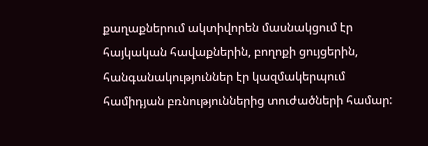քաղաքներում ակտիվորեն մասնակցում էր հայկական հավաքներին, բողոքի ցույցերին, հանգանակություններ էր կազմակերպում համիդյան բռնություններից տուժածների համար: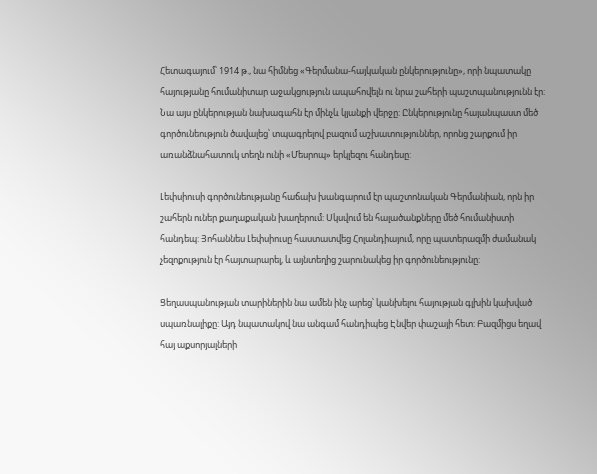Հետագայում՝ 1914 թ., նա հիմնեց «Գերմանա-հայկական ընկերությունը», որի նպատակը հայությանը հումանիտար աջակցություն ապահովելն ու նրա շահերի պաշտպանությունն էր: Նա այս ընկերության նախագահն էր մինչև կյանքի վերջը: Ընկերությունը հայանպաստ մեծ գործունեություն ծավալեց՝ տպագրելով բազում աշխատություններ, որոնց շարքում իր առանձնահատուկ տեղն ունի «Մեսրոպ» երկլեզու հանդեսը:

Լեփսիուսի գործունեությանը հաճախ խանգարում էր պաշտոնական Գերմանիան, որն իր շահերն ուներ քաղաքական խաղերում: Սկսվում են հալածանքները մեծ հումանիստի հանդեպ: Յոհաննես Լեփսիուսը հաստատվեց Հոլանդիայում, որը պատերազմի ժամանակ չեզոքություն էր հայտարարել, և այնտեղից շարունակեց իր գործունեությունը:

Ցեղասպանության տարիներին նա ամեն ինչ արեց՝ կանխելու հայության գլխին կախված սպառնալիքը: Այդ նպատակով նա անգամ հանդիպեց Էնվեր փաշայի հետ: Բազմիցս եղավ հայ աքսորյալների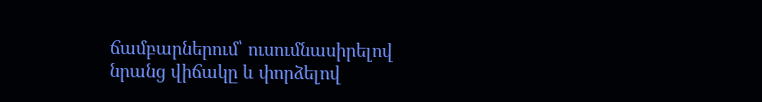ճամբարներում՝ ուսումնասիրելով նրանց վիճակը և փորձելով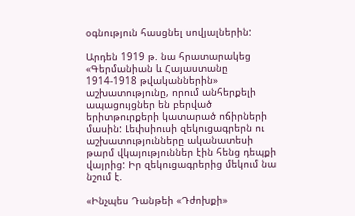օգնություն հասցնել սովյալներին:

Արդեն 1919 թ. նա հրատարակեց «Գերմանիան և Հայաստանը 1914-1918 թվականներին» աշխատությունը, որում անհերքելի ապացույցներ են բերված երիտթուրքերի կատարած ոճիրների մասին: Լեփսիուսի զեկուցագրերն ու աշխատությունները ականատեսի թարմ վկայություններ էին հենց դեպքի վայրից: Իր զեկուցագրերից մեկում նա նշում է.

«Ինչպես Դանթեի «Դժոխքի»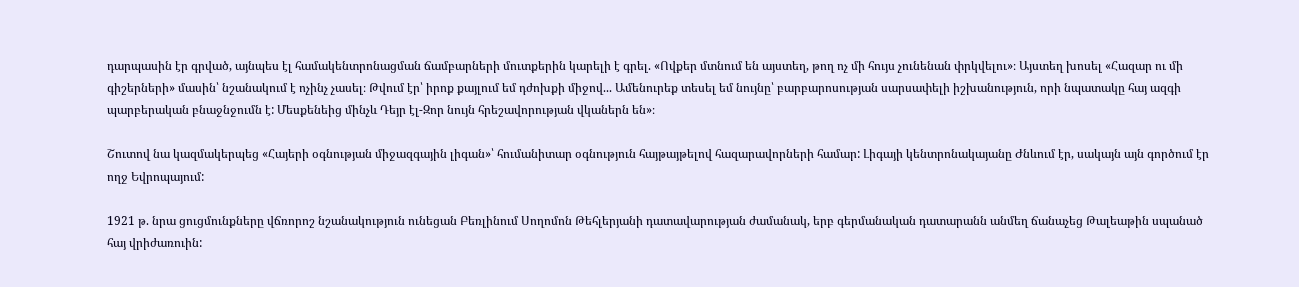դարպասին էր գրված, այնպես էլ համակենտրոնացման ճամբարների մուտքերին կարելի է գրել. «Ովքեր մտնում են այստեղ, թող ոչ մի հույս չունենան փրկվելու»։ Այստեղ խոսել «Հազար ու մի գիշերների» մասին՝ նշանակում է ոչինչ չասել։ Թվում էր՝ իրոք քայլում եմ դժոխքի միջով... Ամենուրեք տեսել եմ նույնը՝ բարբարոսության սարսափելի իշխանություն, որի նպատակը հայ ազգի պարբերական բնաջնջումն է: Մեսքենեից մինչև Դեյր էլ-Զոր նույն հրեշավորության վկաներն են»։

Շուտով նա կազմակերպեց «Հայերի օգնության միջազգային լիգան»՝ հումանիտար օգնություն հայթայթելով հազարավորների համար: Լիգայի կենտրոնակայանը Ժնևում էր, սակայն այն գործում էր ողջ Եվրոպայում:

1921 թ. նրա ցուցմունքները վճռորոշ նշանակություն ունեցան Բեռլինում Սողոմոն Թեհլերյանի դատավարության ժամանակ, երբ գերմանական դատարանն անմեղ ճանաչեց Թալեաթին սպանած հայ վրիժառուին: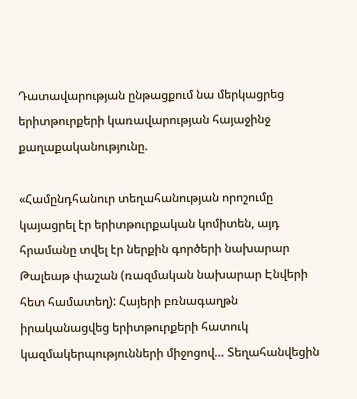Դատավարության ընթացքում նա մերկացրեց երիտթուրքերի կառավարության հայաջինջ քաղաքականությունը.

«Համընդհանուր տեղահանության որոշումը կայացրել էր երիտթուրքական կոմիտեն, այդ հրամանը տվել էր ներքին գործերի նախարար Թալեաթ փաշան (ռազմական նախարար Էնվերի հետ համատեղ): Հայերի բռնագաղթն իրականացվեց երիտթուրքերի հատուկ կազմակերպությունների միջոցով… Տեղահանվեցին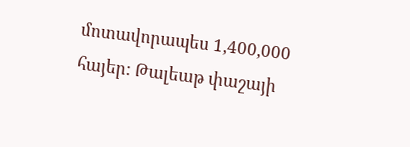մոտավորապես 1,400,000 հայեր: Թալեաթ փաշայի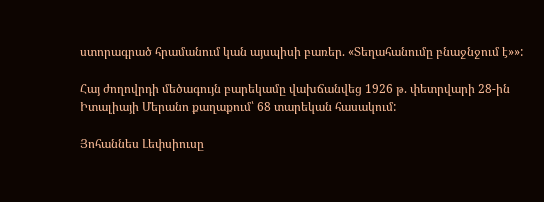ստորագրած հրամանում կան այսպիսի բառեր. «Տեղահանումը բնաջնջում է»»:

Հայ ժողովրդի մեծագույն բարեկամը վախճանվեց 1926 թ. փետրվարի 28-ին Իտալիայի Մերանո քաղաքում՝ 68 տարեկան հասակում:

Յոհաննես Լեփսիուսը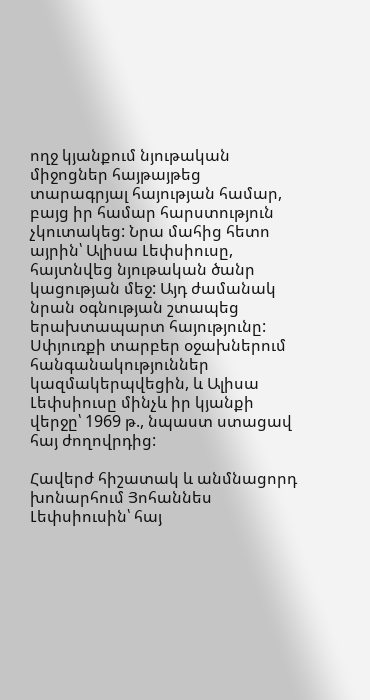ողջ կյանքում նյութական միջոցներ հայթայթեց տարագրյալ հայության համար, բայց իր համար հարստություն չկուտակեց: Նրա մահից հետո այրին՝ Ալիսա Լեփսիուսը, հայտնվեց նյութական ծանր կացության մեջ: Այդ ժամանակ նրան օգնության շտապեց երախտապարտ հայությունը: Սփյուռքի տարբեր օջախներում հանգանակություններ կազմակերպվեցին, և Ալիսա Լեփսիուսը մինչև իր կյանքի վերջը՝ 1969 թ., նպաստ ստացավ հայ ժողովրդից:

Հավերժ հիշատակ և անմնացորդ խոնարհում Յոհաննես Լեփսիուսին՝ հայ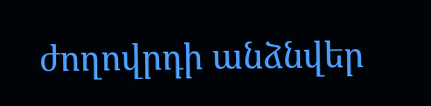ժողովրդի անձնվեր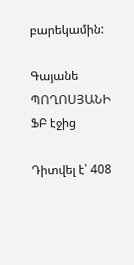բարեկամին:

Գայանե ՊՈՂՈՍՅԱՆԻ ՖԲ էջից

Դիտվել է՝ 408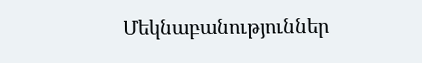Մեկնաբանություններ